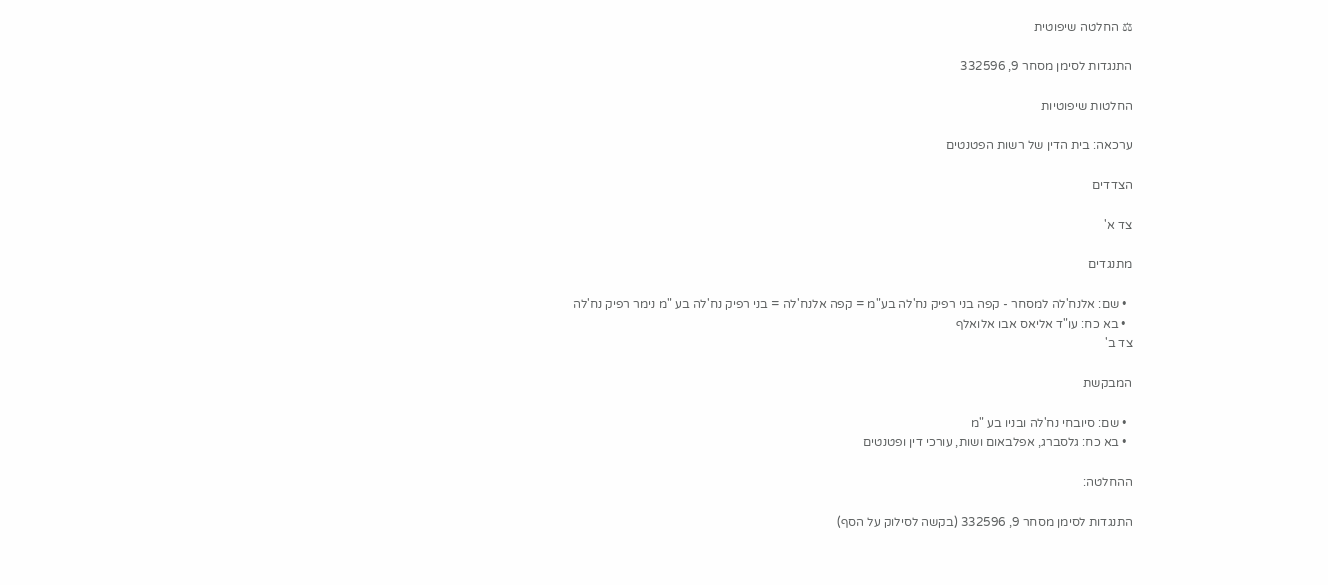⚖ החלטה שיפוטית

התנגדות לסימן מסחר 9, 332596

החלטות שיפוטיות

ערכאה: בית הדין של רשות הפטנטים

הצדדים

צד א'

מתנגדים

  • שם: אלנח'לה למסחר - קפה בני רפיק נח'לה בע"מ = קפה אלנח'לה = בני רפיק נח'לה בע "מ נימר רפיק נח'לה
  • בא כח: עו"ד אליאס אבו אלואלף
צד ב'

המבקשת

  • שם: סיובחי נח'לה ובניו בע "מ
  • בא כח: גלסברג, אפלבאום ושות, עורכי דין ופטנטים

ההחלטה:

התנגדות לסימן מסחר 9, 332596 (בקשה לסילוק על הסף)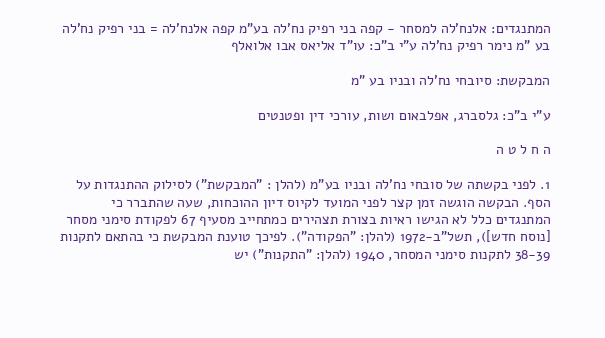המתנגדים: אלנח'לה למסחר - קפה בני רפיק נח'לה בע"מ קפה אלנח'לה = בני רפיק נח'לה בע "מ נימר רפיק נח'לה ע"י ב"כ: עו"ד אליאס אבו אלואלף

המבקשת: סיובחי נח'לה ובניו בע "מ

ע"י ב"כ: גלסברג, אפלבאום ושות, עורכי דין ופטנטים

ה ח ל ט ה

1. לפני בקשתה של סובחי נח'לה ובניו בע"מ (להלן : "המבקשת") לסילוק ההתנגדות על הסף. הבקשה הוגשה זמן קצר לפני המועד לקיוס דיון ההוכחות, שעה שהתברר כי המתנגדים כלל לא הגישו ראיות בצורת תצהירים כמתחייב מסעיף 67 לפקודת סימני מסחר [נוסח חדש]), תשל"ב-1972 (להלן: "הפקודה"). לפיכך טוענת המבקשת כי בהתאם לתקנות 38-39 לתקנות סימני המסחר, 1940 (להלן: "התקנות") יש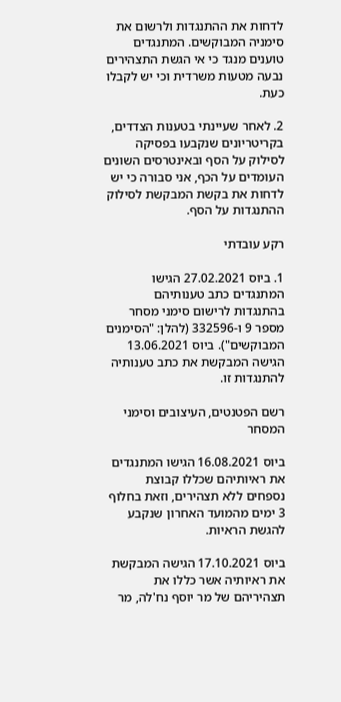לדחות את ההתנגדות ולרשום את סימניה המבוקשים. המתנגדים טוענים מנגד כי אי הגשת התצהירים נבעה מטעות משרדית וכי יש לקבלו כעת.

2. לאחר שעיינתי בטענות הצדדים, בקריטריונים שנקבעו בפסיקה לסילוק על הסף ובאינטרסים השונים העומדים על הכף, אני סבורה כי יש לדחות את בקשת המבקשת לסילוק ההתנגדות על הסף.

רקע עובדתי

1. ביוס 27.02.2021 הגישו המתנגדים כתב טענותיהם בהתנגדות לרישום סימני מסחר מספר 9 ו-332596 (להלן: "הסימנים המבוקשים"). ביוס 13.06.2021 הגישה המבקשת את כתב טענותיה להתנגדות זו.

רשם הפטנטים, העיצובים וסימני המסחר

ביוס 16.08.2021 הגישו המתנגדים את ראיותיהם שכללו קבוצת נספחים ללא תצהירים, וזאת בחלוף 3 ימים מהמועד האחרון שנקבע להגשת הראיות.

ביוס 17.10.2021 הגישה המבקשת את ראיותיה אשר כללו את תצהיריהם של מר יוסף נח'לה, מר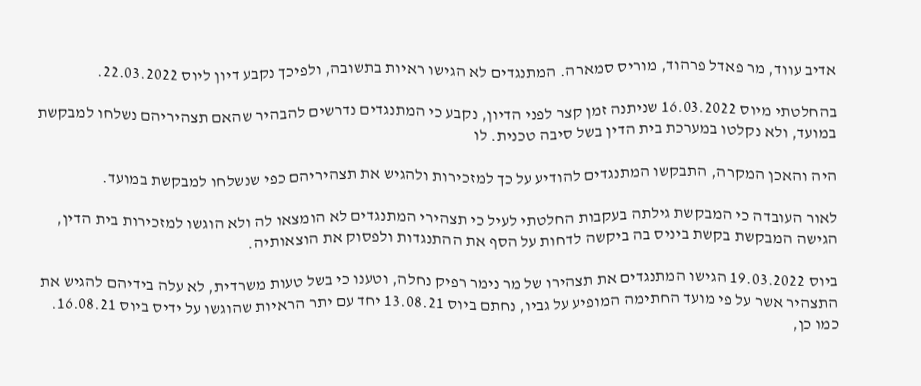אדיב עווד, מר פאדל פרהוד, מוריס סמארה. המתנגדים לא הגישו ראיות בתשובה, ולפיכך נקבע דיון ליוס 22.03.2022.

בהחלטתי מיוס 16.03.2022 שניתנה זמן קצר לפני הדיון, נקבע כי המתנגדים נדרשים להבהיר שהאם תצהיריהם נשלחו למבקשת במועד, ולא נקלטו במערכת בית הדין בשל סיבה טכנית. לו

היה והאכן המקרה, התבקשו המתנגדים להודיע על כך למזכירות ולהגיש את תצהיריהם כפי שנשלחו למבקשת במועד.

לאור העובדה כי המבקשת גילתה בעקבות החלטתי לעיל כי תצהירי המתנגדים לא הומצאו לה ולא הוגשו למזכירות בית הדין, הגישה המבקשת בקשת ביניס בה ביקשה לדחות על הסף את ההתנגדות ולפסוק את הוצאותיה.

ביוס 19.03.2022 הגישו המתנגדים את תצהירו של מר נימר רפיק נחלה, וטענו כי בשל טעות משרדית, לא עלה בידיהם להגיש את התצהיר אשר על פי מועד החתימה המופיע על גביו, נחתם ביוס 13.08.21 יחד עם יתר הראיות שהוגשו על ידיס ביוס 16.08.21. כמו כן,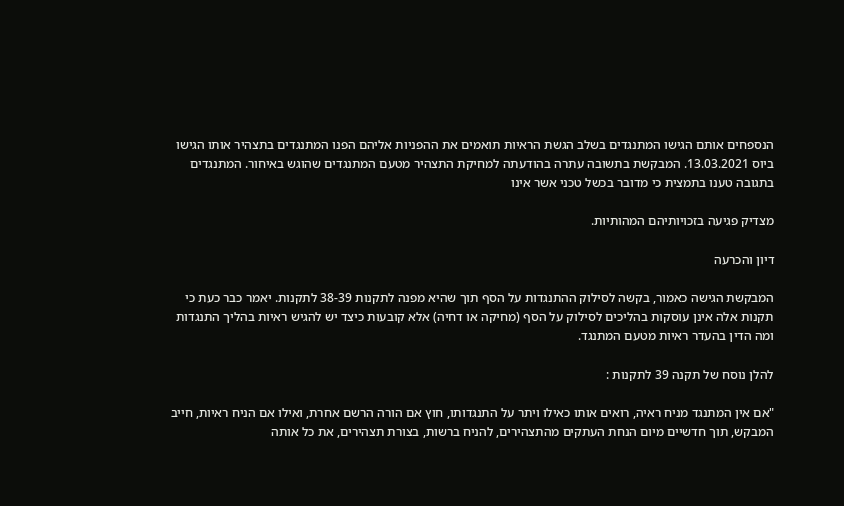הנספחים אותם הגישו המתנגדים בשלב הגשת הראיות תואמים את ההפניות אליהם הפנו המתנגדים בתצהיר אותו הגישו ביוס 13.03.2021. המבקשת בתשובה עתרה בהודעתה למחיקת התצהיר מטעם המתנגדים שהוגש באיחור. המתנגדים בתגובה טענו בתמצית כי מדובר בכשל טכני אשר אינו

מצדיק פגיעה בזכויותיהם המהותיות.

דיון והכרעה

המבקשת הגישה כאמור, בקשה לסילוק ההתנגדות על הסף תוך שהיא מפנה לתקנות 38-39 לתקנות. יאמר כבר כעת כי תקנות אלה אינן עוסקות בהליכים לסילוק על הסף (מחיקה או דחיה) אלא קובעות כיצד יש להגיש ראיות בהליך התנגדות ומה הדין בהעדר ראיות מטעם המתנגד.

להלן נוסח של תקנה 39 לתקנות :

"אם אין המתנגד מניח ראיה, רואים אותו כאילו ויתר על התנגדותו, חוץ אם הורה הרשם אחרת, ואילו אם הניח ראיות, חייב המבקש, תוך חדשיים מיום הנחת העתקים מהתצהירים, להניח ברשות, בצורת תצהירים, את כל אותה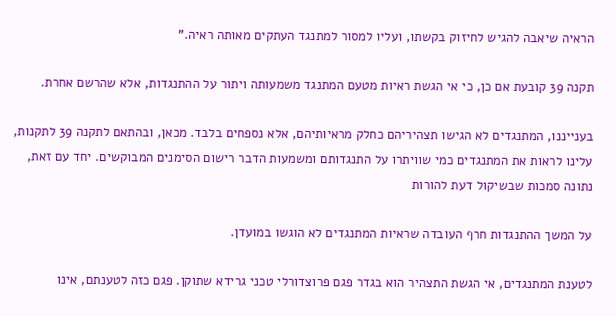הראיה שיאבה להגיש לחיזוק בקשתו, ועליו למסור למתנגד העתקים מאותה ראיה."

תקנה 39 קובעת אם כן, כי אי הגשת ראיות מטעם המתנגד משמעותה ויתור על ההתנגדות, אלא שהרשם אחרת.

בענייננו, המתנגדים לא הגישו תצהיריהם כחלק מראיותיהם, אלא נספחים בלבד. מכאן, ובהתאם לתקנה 39 לתקנות, עלינו לראות את המתנגדים כמי שוויתרו על התנגדותם ומשמעות הדבר רישום הסימנים המבוקשים. יחד עם זאת, נתונה סמכות שבשיקול דעת להורות

על המשך ההתנגדות חרף העובדה שראיות המתנגדים לא הוגשו במועדן.

לטענת המתנגדים, אי הגשת התצהיר הוא בגדר פגם פרוצדורלי טכני גרידא שתוקן. פגם כזה לטענתם, אינו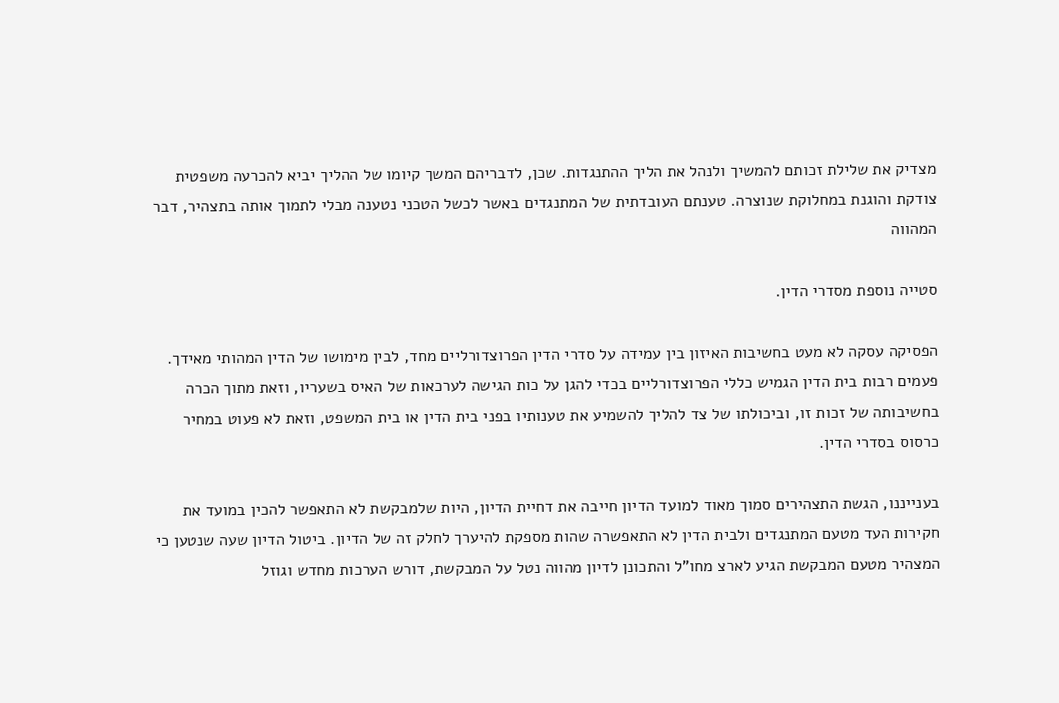מצדיק את שלילת זכותם להמשיך ולנהל את הליך ההתנגדות. שכן, לדבריהם המשך קיומו של ההליך יביא להכרעה משפטית צודקת והוגנת במחלוקת שנוצרה. טענתם העובדתית של המתנגדים באשר לכשל הטכני נטענה מבלי לתמוך אותה בתצהיר, דבר המהווה

סטייה נוספת מסדרי הדין.

הפסיקה עסקה לא מעט בחשיבות האיזון בין עמידה על סדרי הדין הפרוצדורליים מחד, לבין מימושו של הדין המהותי מאידך. פעמים רבות בית הדין הגמיש כללי הפרוצדורליים בכדי להגן על כות הגישה לערכאות של האיס בשעריו, וזאת מתוך הכרה בחשיבותה של זכות זו, וביכולתו של צד להליך להשמיע את טענותיו בפני בית הדין או בית המשפט, וזאת לא פעוט במחיר כרסוס בסדרי הדין.

בענייננו, הגשת התצהירים סמוך מאוד למועד הדיון חייבה את דחיית הדיון, היות שלמבקשת לא התאפשר להכין במועד את חקירות העד מטעם המתנגדים ולבית הדין לא התאפשרה שהות מספקת להיערך לחלק זה של הדיון. ביטול הדיון שעה שנטען כי המצהיר מטעם המבקשת הגיע לארצ מחו"ל והתכונן לדיון מהווה נטל על המבקשת, דורש הערכות מחדש וגוזל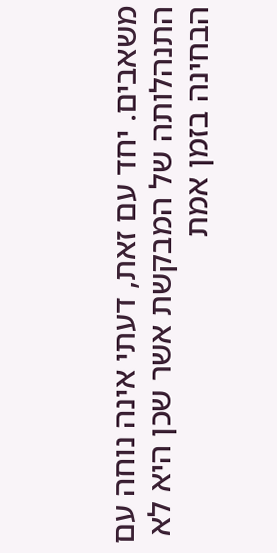משאבים. יחד עם זאת, דעתי אינה נוחה עם התנהלותה של המבקשת אשר שכן היא לא הבחינה בזמן אמת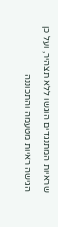שראיות המתנגדים הוגשו ללא תצהיר, ועל כן הגישה ראיות מטעמה והתכוננה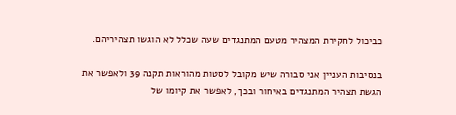כביכול לחקירת המצהיר מטעם המתנגדים שעה שכלל לא הוגשו תצהיריהם.

בנסיבות העניין אני סבורה שיש מקובל לסטות מהוראות תקנה 39 ולאפשר את הגשת תצהיר המתנגדים באיחור ובכך, לאפשר את קיומו של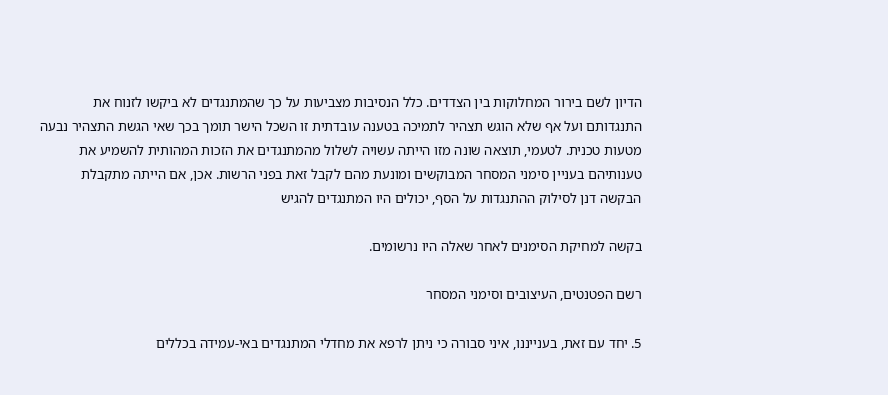הדיון לשם בירור המחלוקות בין הצדדים. כלל הנסיבות מצביעות על כך שהמתנגדים לא ביקשו לזנוח את התנגדותם ועל אף שלא הוגש תצהיר לתמיכה בטענה עובדתית זו השכל הישר תומך בכך שאי הגשת התצהיר נבעה מטעות טכנית. לטעמי, תוצאה שונה מזו הייתה עשויה לשלול מהמתנגדים את הזכות המהותית להשמיע את טענותיהם בעניין סימני המסחר המבוקשים ומונעת מהם לקבל זאת בפני הרשות. אכן, אם הייתה מתקבלת הבקשה דנן לסילוק ההתנגדות על הסף, יכולים היו המתנגדים להגיש

בקשה למחיקת הסימנים לאחר שאלה היו נרשומים.

רשם הפטנטים, העיצובים וסימני המסחר

5. יחד עם זאת, בענייננו, איני סבורה כי ניתן לרפא את מחדלי המתנגדים באי-עמידה בכללים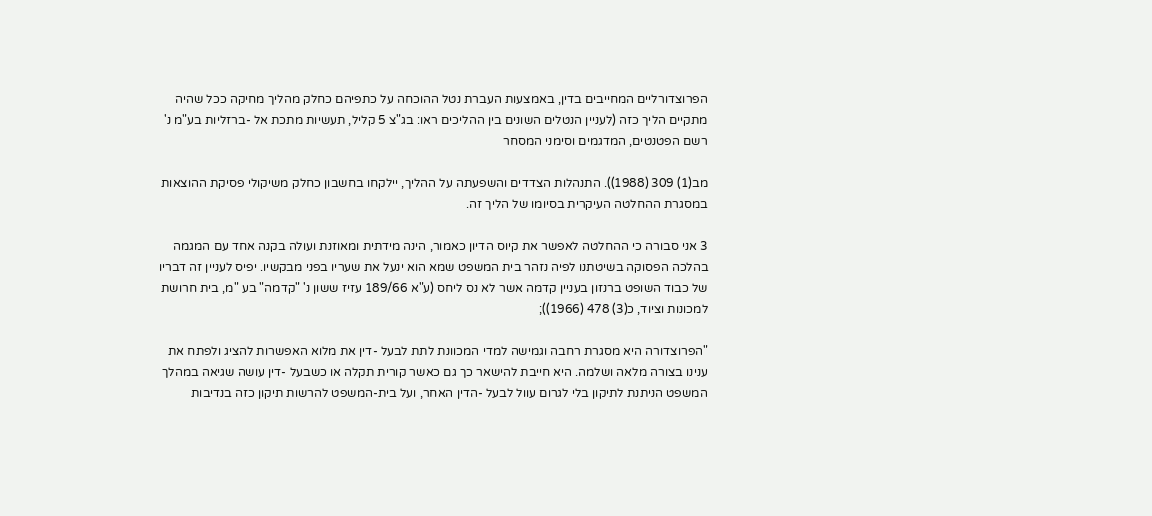הפרוצדורליים המחייבים בדין, באמצעות העברת נטל ההוכחה על כתפיהם כחלק מהליך מחיקה ככל שהיה מתקיים הליך כזה (לעניין הנטלים השונים בין ההליכים ראו: בג"צ 5 קליל, תעשיות מתכת אל -ברזליות בע"מ נ' רשם הפטנטים, המדגמים וסימני המסחר

מב(1) 309 (1988)). התנהלות הצדדים והשפעתה על ההליך, יילקחו בחשבון כחלק משיקולי פסיקת ההוצאות במסגרת ההחלטה העיקרית בסיומו של הליך זה.

3 אני סבורה כי ההחלטה לאפשר את קיוס הדיון כאמור, הינה מידתית ומאוזנת ועולה בקנה אחד עם המגמה בהלכה הפסוקה בשיטתנו לפיה נזהר בית המשפט שמא הוא ינעל את שעריו בפני מבקשיו. יפיס לעניין זה דבריו של כבוד השופט ברנזון בעניין קדמה אשר לא נס ליחס (ע"א 189/66 עזיז ששון נ' "קדמה" בע "מ, בית חרושת למכונות וציוד, כ(3) 478 (1966));

"הפרוצדורה היא מסגרת רחבה וגמישה למדי המכוונת לתת לבעל -דין את מלוא האפשרות להציג ולפתח את ענינו בצורה מלאה ושלמה. היא חייבת להישאר כך גם כאשר קורית תקלה או כשבעל -דין עושה שגיאה במהלך המשפט הניתנת לתיקון בלי לגרום עוול לבעל -הדין האחר, ועל בית-המשפט להרשות תיקון כזה בנדיבות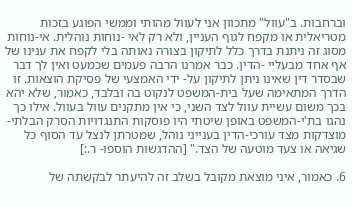וברחבות. ב"עוול" מתכוון אני לעוול מהותי וממשי הפוגע בזכות מטריאלית או מקפח לגוף העניין, ולא רק לאי -נוחות נוהלית. אי-נוחות מסוג זה ניתנת בדרך כלל לתיקון בצורה נאותה בלי לקפח את ענינו של אף אחד מבעליי -הדין. כבר אמרנו הרבה פעמים שכמעט ואין לך דבר שבסדר דין שאינו ניתן לתיקון על- ידי האמצעי של פסיקת הוצאות. זו הדרך המתאימה שעל בית-המשפט לנקוט בה ובלבד, כאמור, שלא יהא בכך משום עשיית עוול לצד השני, כי אין מתקנים עוול בעוול. אילו כך נהגו בת'י-המשפט באופן שיטתי היו פוסקות התנגדויות הסרק הבלתי-מוצדקות מצד עורכי-הדין בענייני נוהל, שמטרתן לנצל עד הסוף כל שגיאה או צעד מוטעה של הצד." [ההדגשות הוספו- ר.:]

6. כאמור, איני מוצאת מקובל בשלב זה להיעתר לבקשתה של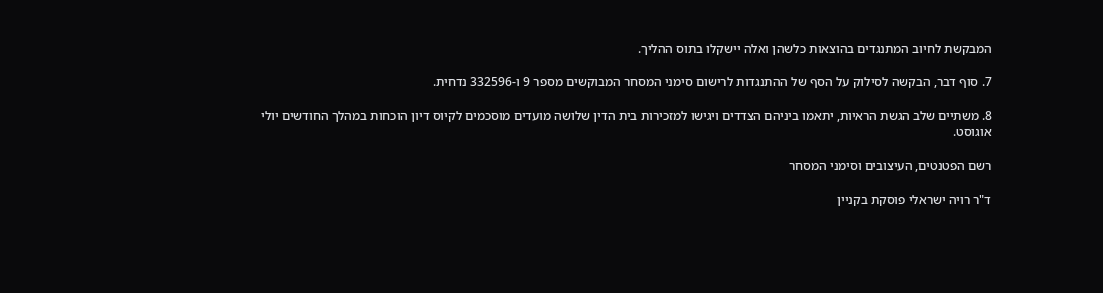המבקשת לחיוב המתנגדים בהוצאות כלשהן ואלה יישקלו בתוס ההליך.

7. סוף דבר, הבקשה לסילוק על הסף של ההתנגדות לרישום סימני המסחר המבוקשים מספר 9 ו-332596 נדחית.

8. משתיים שלב הגשת הראיות, יתאמו ביניהם הצדדים ויגישו למזכירות בית הדין שלושה מועדים מוסכמים לקיוס דיון הוכחות במהלך החודשים יולי אוגוסט.

רשם הפטנטים, העיצובים וסימני המסחר

ד"ר רויה ישראלי פוסקת בקניין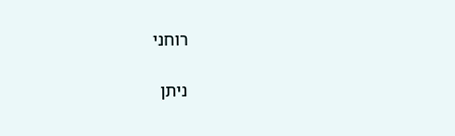רוחני

ניתן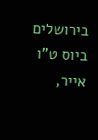בירושלים ביוס ט"ו אייר,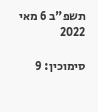תשפ"ב 6 מאי 2022

סימוכין: 9